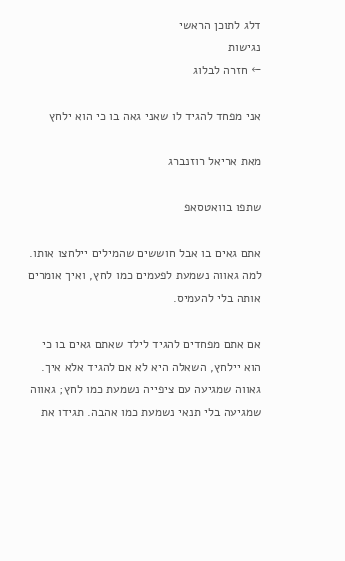דלג לתוכן הראשי
נגישות
← חזרה לבלוג

אני מפחד להגיד לו שאני גאה בו כי הוא ילחץ

מאת אריאל רוזנברג

שתפו בוואטסאפ

אתם גאים בו אבל חוששים שהמילים יילחצו אותו. למה גאווה נשמעת לפעמים כמו לחץ, ואיך אומרים אותה בלי להעמיס.

אם אתם מפחדים להגיד לילד שאתם גאים בו כי הוא יילחץ, השאלה היא לא אם להגיד אלא איך. גאווה שמגיעה עם ציפייה נשמעת כמו לחץ; גאווה שמגיעה בלי תנאי נשמעת כמו אהבה. תגידו את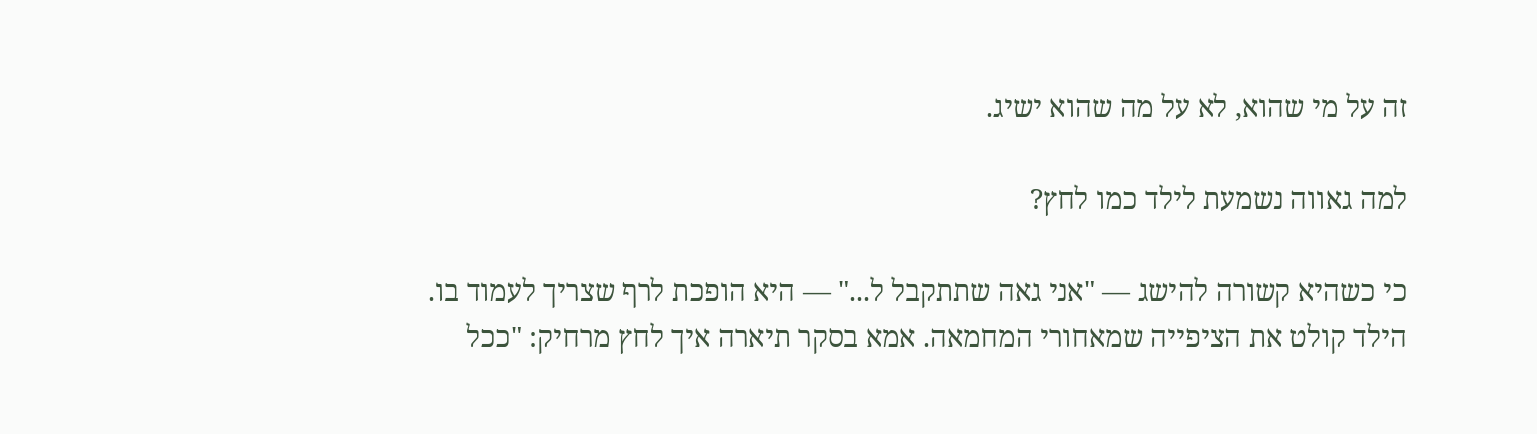זה על מי שהוא, לא על מה שהוא ישיג.

למה גאווה נשמעת לילד כמו לחץ?

כי כשהיא קשורה להישג — "אני גאה שתתקבל ל..." — היא הופכת לרף שצריך לעמוד בו. הילד קולט את הציפייה שמאחורי המחמאה. אמא בסקר תיארה איך לחץ מרחיק: "ככל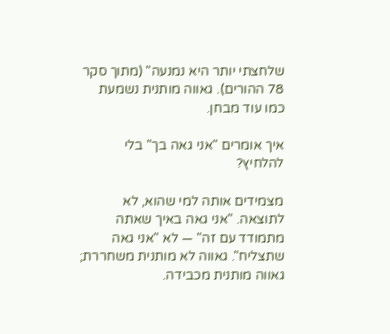שלחצתי יותר היא נמנעה" (מתוך סקר 78 ההורים). גאווה מותנית נשמעת כמו עוד מבחן.

איך אומרים "אני גאה בך" בלי להלחיץ?

מצמידים אותה למי שהוא, לא לתוצאה. "אני גאה באיך שאתה מתמודד עם זה" — לא "אני גאה שתצליח". גאווה לא מותנית משחררת; גאווה מותנית מכבידה.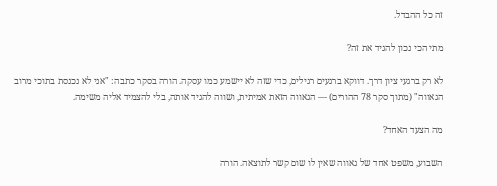זה כל ההבדל.

מתי הכי נכון להגיד את זה?

לא רק ברגעי ציון דרך. דווקא ברגעים רגילים, כדי שזה לא יישמע כמו עסקה. הורה בסקר כתבה: "אני לא נכנסת בתוכי מרוב הגאווה" (מתוך סקר 78 ההורים) — הגאווה הזאת אמיתית, ושווה להגיד אותה, בלי להצמיד אליה משימה.

מה הצעד האחד?

השבוע, משפט אחד של גאווה שאין לו שום קשר לתוצאה. הורה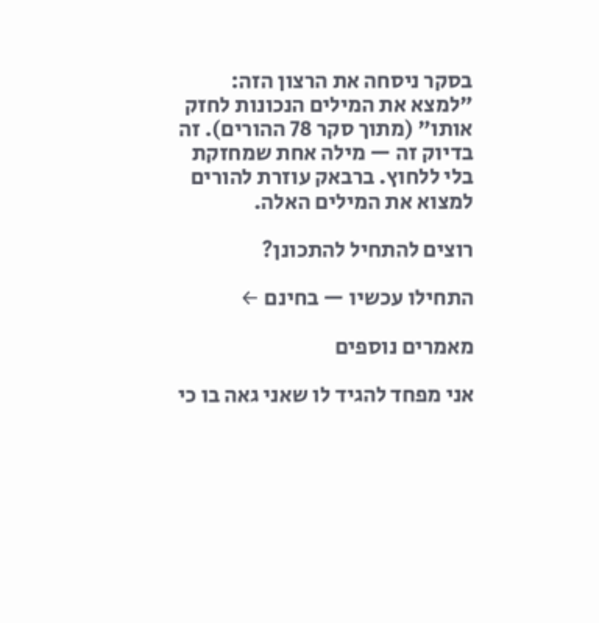בסקר ניסחה את הרצון הזה: "למצא את המילים הנכונות לחזק אותו" (מתוך סקר 78 ההורים). זה בדיוק זה — מילה אחת שמחזקת בלי ללחוץ. ברבאק עוזרת להורים למצוא את המילים האלה.

רוצים להתחיל להתכונן?

התחילו עכשיו — בחינם ←

מאמרים נוספים

אני מפחד להגיד לו שאני גאה בו כי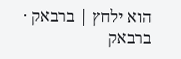הוא ילחץ | ברבאק · ברבאק